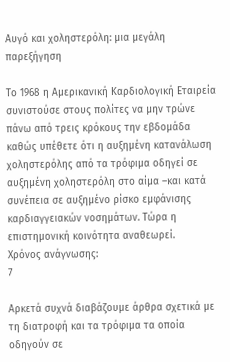Αυγό και χοληστερόλη: μια μεγάλη παρεξήγηση

Το 1968 η Αμερικανική Καρδιολογική Εταιρεία συνιστούσε στους πολίτες να μην τρώνε πάνω από τρεις κρόκους την εβδομάδα καθώς υπέθετε ότι η αυξημένη κατανάλωση χοληστερόλης από τα τρόφιμα οδηγεί σε αυξημένη χοληστερόλη στο αίμα –και κατά συνέπεια σε αυξημένο ρίσκο εμφάνισης καρδιαγγειακών νοσημάτων. Τώρα η επιστημονική κοινότητα αναθεωρεί.
Χρόνος ανάγνωσης:
7

Αρκετά συχνά διαβάζουμε άρθρα σχετικά με τη διατροφή και τα τρόφιμα τα οποία οδηγούν σε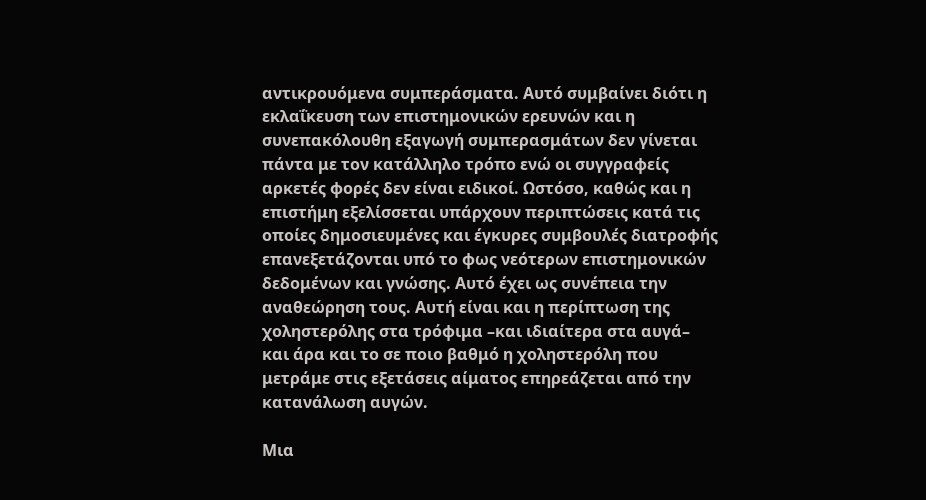αντικρουόμενα συμπεράσματα. Αυτό συμβαίνει διότι η εκλαΐκευση των επιστημονικών ερευνών και η συνεπακόλουθη εξαγωγή συμπερασμάτων δεν γίνεται πάντα με τον κατάλληλο τρόπο ενώ οι συγγραφείς αρκετές φορές δεν είναι ειδικοί. Ωστόσο, καθώς και η επιστήμη εξελίσσεται υπάρχουν περιπτώσεις κατά τις οποίες δημοσιευμένες και έγκυρες συμβουλές διατροφής επανεξετάζονται υπό το φως νεότερων επιστημονικών δεδομένων και γνώσης. Αυτό έχει ως συνέπεια την αναθεώρηση τους. Αυτή είναι και η περίπτωση της χοληστερόλης στα τρόφιμα –και ιδιαίτερα στα αυγά– και άρα και το σε ποιο βαθμό η χοληστερόλη που μετράμε στις εξετάσεις αίματος επηρεάζεται από την κατανάλωση αυγών.

Μια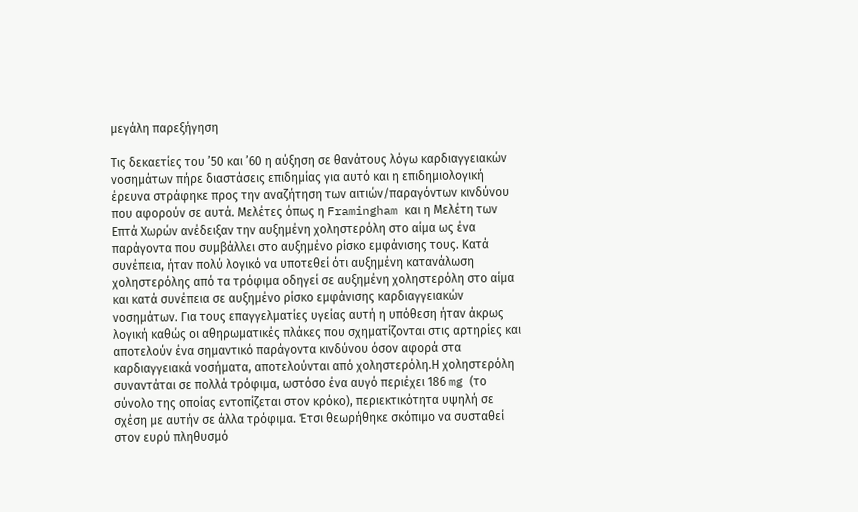μεγάλη παρεξήγηση

Τις δεκαετίες του ’50 και ’60 η αύξηση σε θανάτους λόγω καρδιαγγειακών νοσημάτων πήρε διαστάσεις επιδημίας για αυτό και η επιδημιολογική έρευνα στράφηκε προς την αναζήτηση των αιτιών/παραγόντων κινδύνου που αφορούν σε αυτά. Μελέτες όπως η Framingham και η Μελέτη των Eπτά Χωρών ανέδειξαν την αυξημένη χοληστερόλη στο αίμα ως ένα παράγοντα που συμβάλλει στο αυξημένο ρίσκο εμφάνισης τους. Κατά συνέπεια, ήταν πολύ λογικό να υποτεθεί ότι αυξημένη κατανάλωση χοληστερόλης από τα τρόφιμα οδηγεί σε αυξημένη χοληστερόλη στο αίμα και κατά συνέπεια σε αυξημένο ρίσκο εμφάνισης καρδιαγγειακών νοσημάτων. Για τους επαγγελματίες υγείας αυτή η υπόθεση ήταν άκρως λογική καθώς οι αθηρωματικές πλάκες που σχηματίζονται στις αρτηρίες και αποτελούν ένα σημαντικό παράγοντα κινδύνου όσον αφορά στα καρδιαγγειακά νοσήματα, αποτελούνται από χοληστερόλη.Η χοληστερόλη συναντάται σε πολλά τρόφιμα, ωστόσο ένα αυγό περιέχει 186 mg (το σύνολο της οποίας εντοπίζεται στον κρόκο), περιεκτικότητα υψηλή σε σχέση με αυτήν σε άλλα τρόφιμα. Έτσι θεωρήθηκε σκόπιμο να συσταθεί στον ευρύ πληθυσμό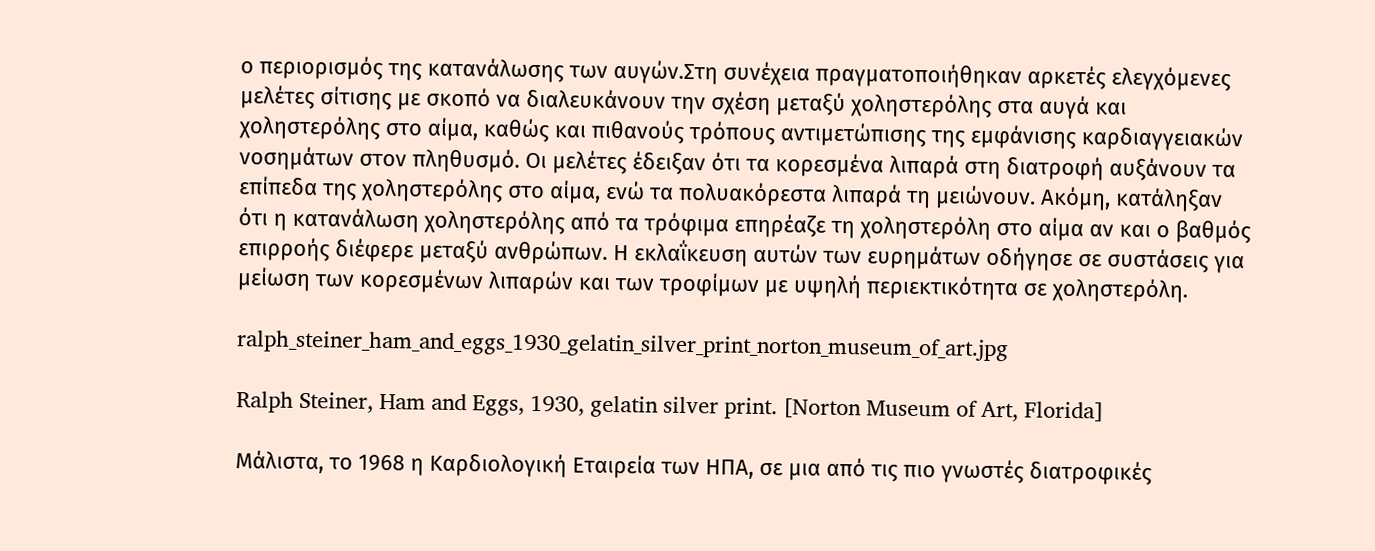ο περιορισμός της κατανάλωσης των αυγών.Στη συνέχεια πραγματοποιήθηκαν αρκετές ελεγχόμενες μελέτες σίτισης με σκοπό να διαλευκάνουν την σχέση μεταξύ χοληστερόλης στα αυγά και χοληστερόλης στο αίμα, καθώς και πιθανούς τρόπους αντιμετώπισης της εμφάνισης καρδιαγγειακών νοσημάτων στον πληθυσμό. Οι μελέτες έδειξαν ότι τα κορεσμένα λιπαρά στη διατροφή αυξάνουν τα επίπεδα της χοληστερόλης στο αίμα, ενώ τα πολυακόρεστα λιπαρά τη μειώνουν. Ακόμη, κατάληξαν ότι η κατανάλωση χοληστερόλης από τα τρόφιμα επηρέαζε τη χοληστερόλη στο αίμα αν και ο βαθμός επιρροής διέφερε μεταξύ ανθρώπων. Η εκλαΐκευση αυτών των ευρημάτων οδήγησε σε συστάσεις για μείωση των κορεσμένων λιπαρών και των τροφίμων με υψηλή περιεκτικότητα σε χοληστερόλη.

ralph_steiner_ham_and_eggs_1930_gelatin_silver_print_norton_museum_of_art.jpg

Ralph Steiner, Ham and Eggs, 1930, gelatin silver print. [Norton Museum of Art, Florida]

Μάλιστα, το 1968 η Καρδιολογική Εταιρεία των ΗΠΑ, σε μια από τις πιο γνωστές διατροφικές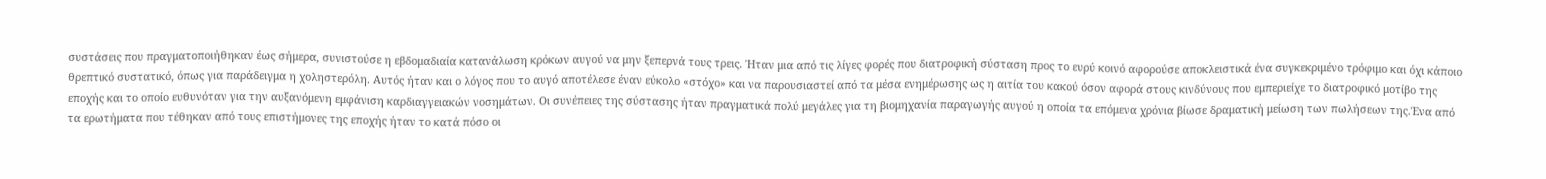συστάσεις που πραγματοποιήθηκαν έως σήμερα, συνιστούσε η εβδομαδιαία κατανάλωση κρόκων αυγού να μην ξεπερνά τους τρεις. Ήταν μια από τις λίγες φορές που διατροφική σύσταση προς το ευρύ κοινό αφορούσε αποκλειστικά ένα συγκεκριμένο τρόφιμο και όχι κάποιο θρεπτικό συστατικό, όπως για παράδειγμα η χοληστερόλη. Αυτός ήταν και ο λόγος που το αυγό αποτέλεσε έναν εύκολο «στόχο» και να παρουσιαστεί από τα μέσα ενημέρωσης ως η αιτία του κακού όσον αφορά στους κινδύνους που εμπεριείχε το διατροφικό μοτίβο της εποχής και το οποίο ευθυνόταν για την αυξανόμενη εμφάνιση καρδιαγγειακών νοσημάτων. Οι συνέπειες της σύστασης ήταν πραγματικά πολύ μεγάλες για τη βιομηχανία παραγωγής αυγού η οποία τα επόμενα χρόνια βίωσε δραματική μείωση των πωλήσεων της.Ένα από τα ερωτήματα που τέθηκαν από τους επιστήμονες της εποχής ήταν το κατά πόσο οι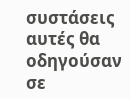συστάσεις αυτές θα οδηγούσαν σε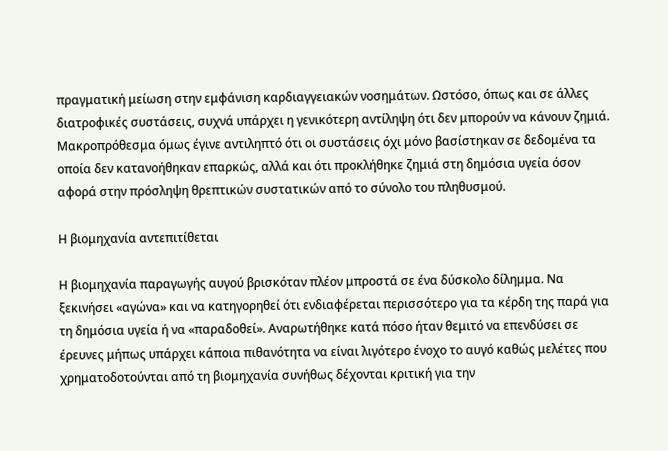πραγματική μείωση στην εμφάνιση καρδιαγγειακών νοσημάτων. Ωστόσο, όπως και σε άλλες διατροφικές συστάσεις, συχνά υπάρχει η γενικότερη αντίληψη ότι δεν μπορούν να κάνουν ζημιά. Μακροπρόθεσμα όμως έγινε αντιληπτό ότι οι συστάσεις όχι μόνο βασίστηκαν σε δεδομένα τα οποία δεν κατανοήθηκαν επαρκώς, αλλά και ότι προκλήθηκε ζημιά στη δημόσια υγεία όσον αφορά στην πρόσληψη θρεπτικών συστατικών από το σύνολο του πληθυσμού.

Η βιομηχανία αντεπιτίθεται

Η βιομηχανία παραγωγής αυγού βρισκόταν πλέον μπροστά σε ένα δύσκολο δίλημμα. Να ξεκινήσει «αγώνα» και να κατηγορηθεί ότι ενδιαφέρεται περισσότερο για τα κέρδη της παρά για τη δημόσια υγεία ή να «παραδοθεί». Αναρωτήθηκε κατά πόσο ήταν θεμιτό να επενδύσει σε έρευνες μήπως υπάρχει κάποια πιθανότητα να είναι λιγότερο ένοχο το αυγό καθώς μελέτες που χρηματοδοτούνται από τη βιομηχανία συνήθως δέχονται κριτική για την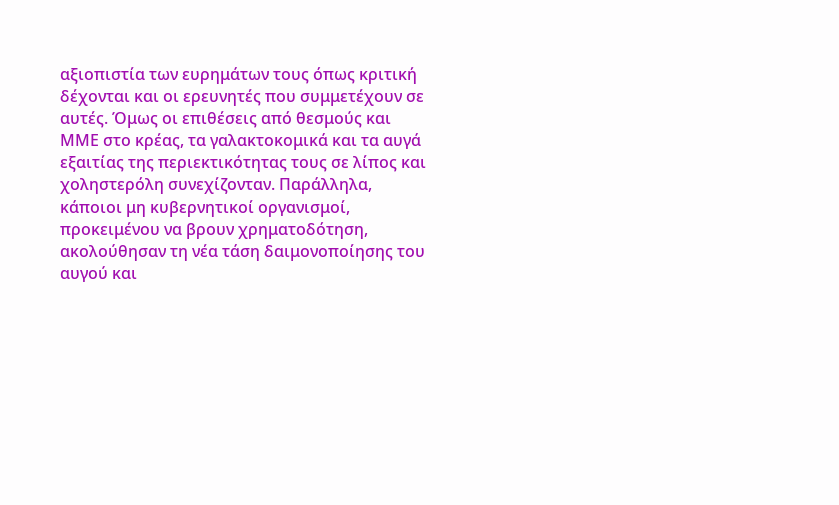αξιοπιστία των ευρημάτων τους όπως κριτική δέχονται και οι ερευνητές που συμμετέχουν σε αυτές. Όμως οι επιθέσεις από θεσμούς και ΜΜΕ στο κρέας, τα γαλακτοκομικά και τα αυγά εξαιτίας της περιεκτικότητας τους σε λίπος και χοληστερόλη συνεχίζονταν. Παράλληλα, κάποιοι μη κυβερνητικοί οργανισμοί, προκειμένου να βρουν χρηματοδότηση, ακολούθησαν τη νέα τάση δαιμονοποίησης του αυγού και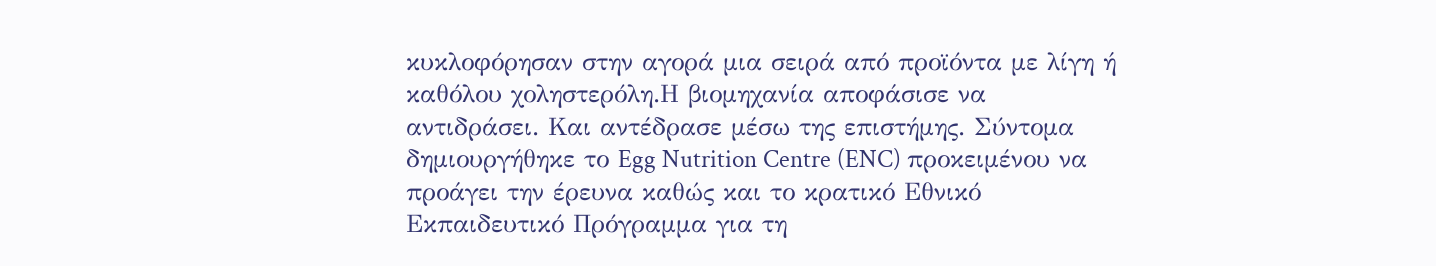κυκλοφόρησαν στην αγορά μια σειρά από προϊόντα με λίγη ή καθόλου χοληστερόλη.Η βιομηχανία αποφάσισε να αντιδράσει. Και αντέδρασε μέσω της επιστήμης. Σύντομα δημιουργήθηκε το Egg Nutrition Centre (ENC) προκειμένου να προάγει την έρευνα καθώς και το κρατικό Εθνικό Εκπαιδευτικό Πρόγραμμα για τη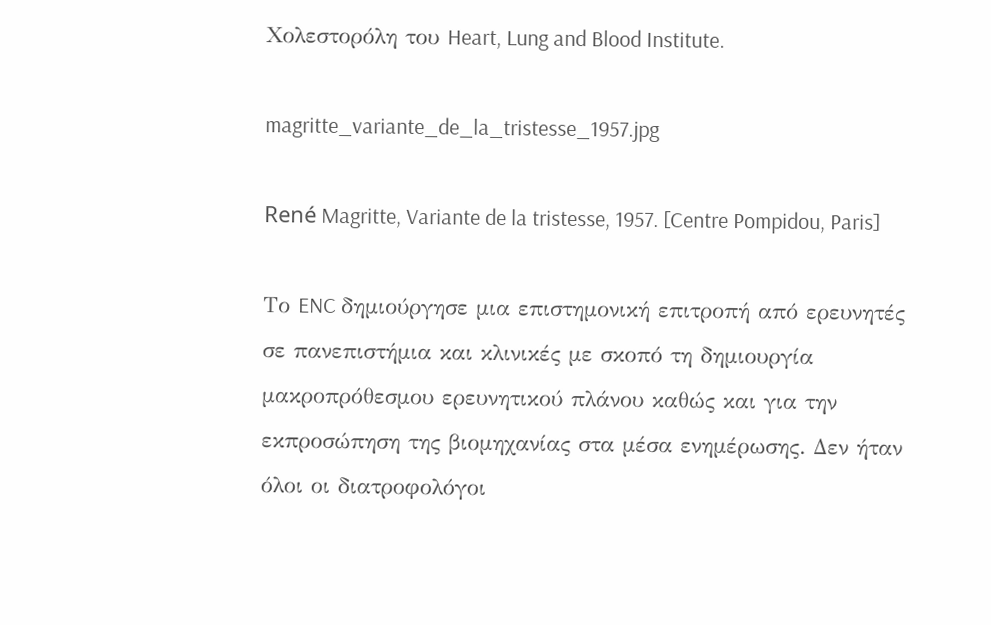Χολεστορόλη του Heart, Lung and Blood Institute.

magritte_variante_de_la_tristesse_1957.jpg

René Magritte, Variante de la tristesse, 1957. [Centre Pompidou, Paris]

Το ENC δημιούργησε μια επιστημονική επιτροπή από ερευνητές σε πανεπιστήμια και κλινικές με σκοπό τη δημιουργία μακροπρόθεσμου ερευνητικού πλάνου καθώς και για την εκπροσώπηση της βιομηχανίας στα μέσα ενημέρωσης. Δεν ήταν όλοι οι διατροφολόγοι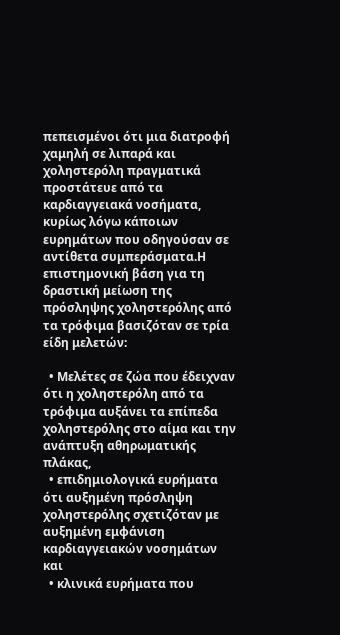πεπεισμένοι ότι μια διατροφή χαμηλή σε λιπαρά και χοληστερόλη πραγματικά προστάτευε από τα καρδιαγγειακά νοσήματα, κυρίως λόγω κάποιων ευρημάτων που οδηγούσαν σε αντίθετα συμπεράσματα.Η επιστημονική βάση για τη δραστική μείωση της πρόσληψης χοληστερόλης από τα τρόφιμα βασιζόταν σε τρία είδη μελετών:

  • Μελέτες σε ζώα που έδειχναν ότι η χοληστερόλη από τα τρόφιμα αυξάνει τα επίπεδα χοληστερόλης στο αίμα και την ανάπτυξη αθηρωματικής πλάκας,
  • επιδημιολογικά ευρήματα ότι αυξημένη πρόσληψη χοληστερόλης σχετιζόταν με αυξημένη εμφάνιση καρδιαγγειακών νοσημάτων και
  • κλινικά ευρήματα που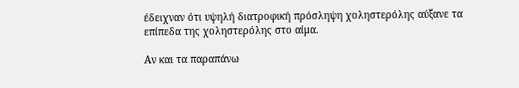έδειχναν ότι υψηλή διατροφική πρόσληψη χοληστερόλης αύξανε τα επίπεδα της χοληστερόλης στο αίμα.

Αν και τα παραπάνω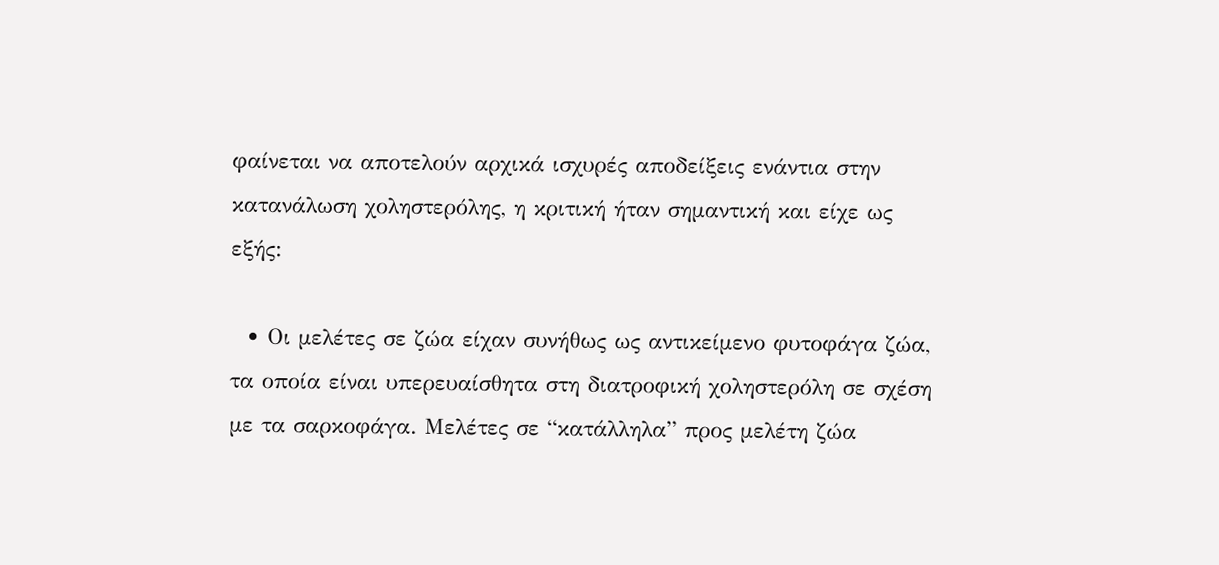φαίνεται να αποτελούν αρχικά ισχυρές αποδείξεις ενάντια στην κατανάλωση χοληστερόλης, η κριτική ήταν σημαντική και είχε ως εξής:

  • Οι μελέτες σε ζώα είχαν συνήθως ως αντικείμενο φυτοφάγα ζώα, τα οποία είναι υπερευαίσθητα στη διατροφική χοληστερόλη σε σχέση με τα σαρκοφάγα. Μελέτες σε “κατάλληλα” προς μελέτη ζώα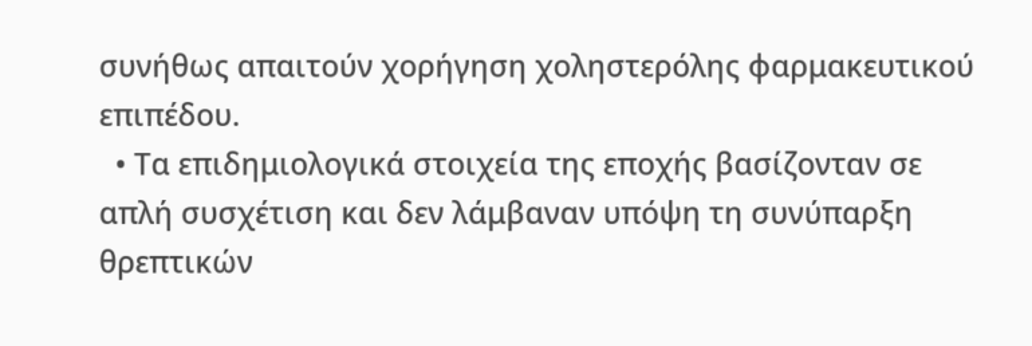συνήθως απαιτούν χορήγηση χοληστερόλης φαρμακευτικού επιπέδου.
  • Τα επιδημιολογικά στοιχεία της εποχής βασίζονταν σε απλή συσχέτιση και δεν λάμβαναν υπόψη τη συνύπαρξη θρεπτικών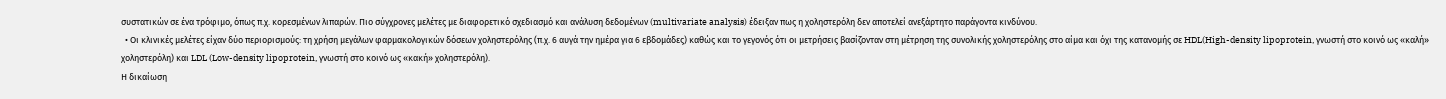συστατικών σε ένα τρόφιμο, όπως π.χ. κορεσμένων λιπαρών. Πιο σύγχρονες μελέτες με διαφορετικό σχεδιασμό και ανάλυση δεδομένων (multivariate analysis) έδειξαν πως η χοληστερόλη δεν αποτελεί ανεξάρτητο παράγοντα κινδύνου.
  • Οι κλινικές μελέτες είχαν δύο περιορισμούς: τη χρήση μεγάλων φαρμακολογικών δόσεων χοληστερόλης (π.χ. 6 αυγά την ημέρα για 6 εβδομάδες) καθώς και το γεγονός ότι οι μετρήσεις βασίζονταν στη μέτρηση της συνολικής χοληστερόλης στο αίμα και όχι της κατανομής σε HDL(High-density lipoprotein, γνωστή στο κοινό ως «καλή» χοληστερόλη) και LDL (Low-density lipoprotein, γνωστή στο κοινό ως «κακή» χοληστερόλη).
Η δικαίωση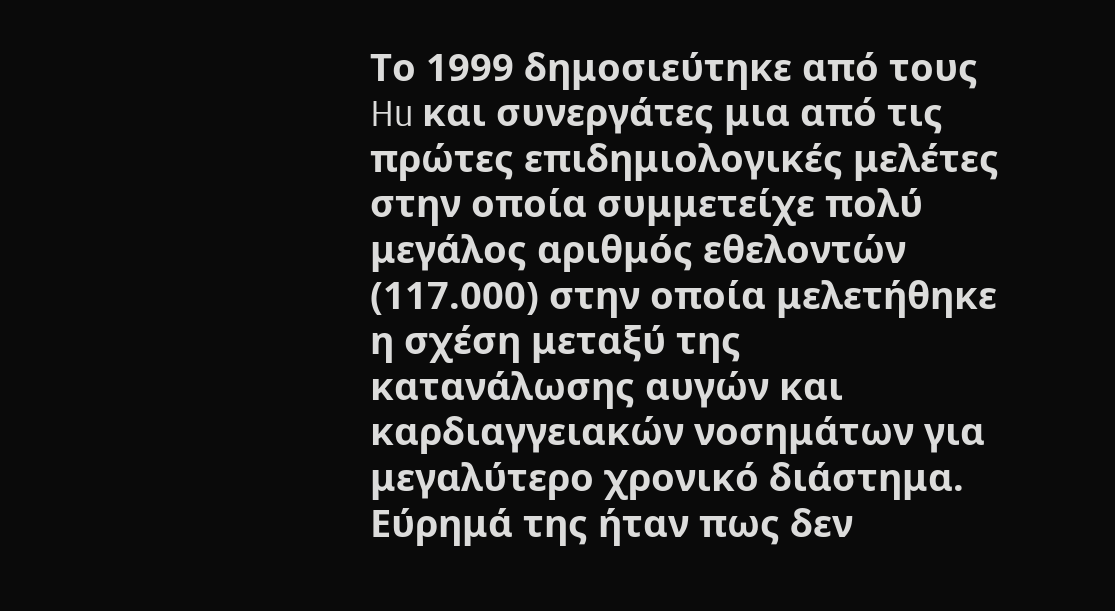Το 1999 δημοσιεύτηκε από τους Hu και συνεργάτες μια από τις πρώτες επιδημιολογικές μελέτες στην οποία συμμετείχε πολύ μεγάλος αριθμός εθελοντών (117.000) στην οποία μελετήθηκε η σχέση μεταξύ της κατανάλωσης αυγών και καρδιαγγειακών νοσημάτων για μεγαλύτερο χρονικό διάστημα. Εύρημά της ήταν πως δεν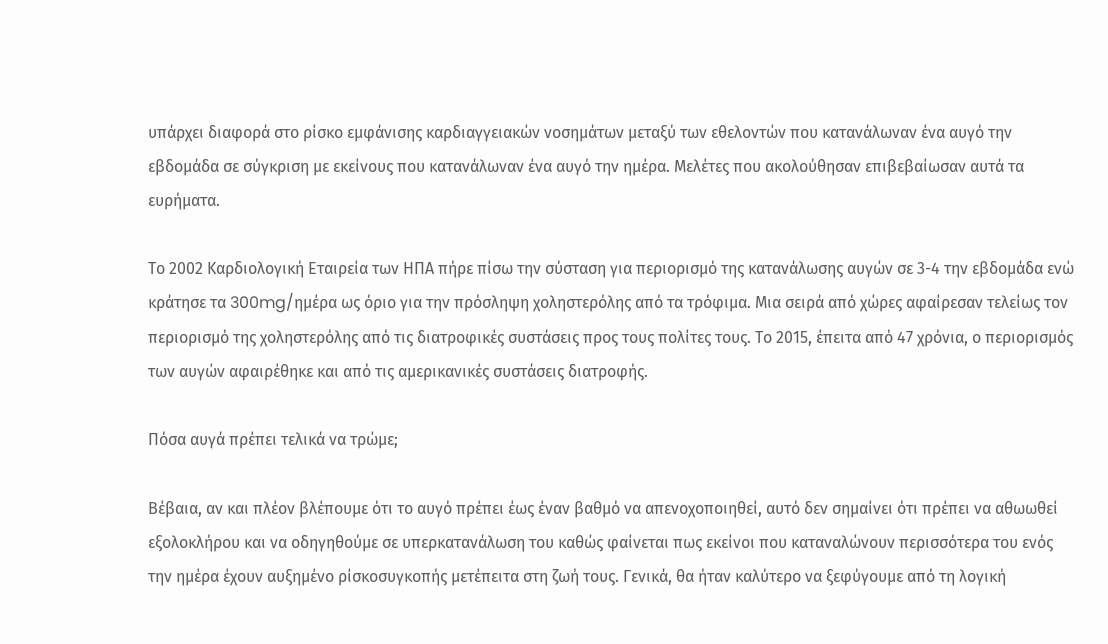υπάρχει διαφορά στο ρίσκο εμφάνισης καρδιαγγειακών νοσημάτων μεταξύ των εθελοντών που κατανάλωναν ένα αυγό την εβδομάδα σε σύγκριση με εκείνους που κατανάλωναν ένα αυγό την ημέρα. Μελέτες που ακολούθησαν επιβεβαίωσαν αυτά τα ευρήματα.

Το 2002 Καρδιολογική Εταιρεία των ΗΠΑ πήρε πίσω την σύσταση για περιορισμό της κατανάλωσης αυγών σε 3-4 την εβδομάδα ενώ κράτησε τα 300mg/ημέρα ως όριο για την πρόσληψη χοληστερόλης από τα τρόφιμα. Μια σειρά από χώρες αφαίρεσαν τελείως τον περιορισμό της χοληστερόλης από τις διατροφικές συστάσεις προς τους πολίτες τους. Το 2015, έπειτα από 47 χρόνια, ο περιορισμός των αυγών αφαιρέθηκε και από τις αμερικανικές συστάσεις διατροφής.

Πόσα αυγά πρέπει τελικά να τρώμε;

Βέβαια, αν και πλέον βλέπουμε ότι το αυγό πρέπει έως έναν βαθμό να απενοχοποιηθεί, αυτό δεν σημαίνει ότι πρέπει να αθωωθεί εξολοκλήρου και να οδηγηθούμε σε υπερκατανάλωση του καθώς φαίνεται πως εκείνοι που καταναλώνουν περισσότερα του ενός την ημέρα έχουν αυξημένο ρίσκοσυγκοπής μετέπειτα στη ζωή τους. Γενικά, θα ήταν καλύτερο να ξεφύγουμε από τη λογική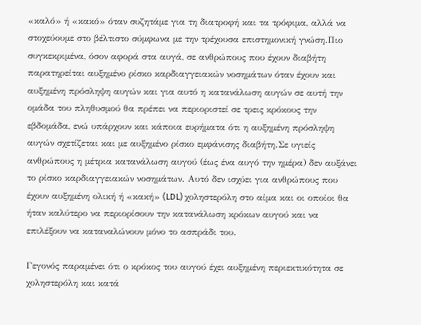«καλό» ή «κακό» όταν συζητάμε για τη διατροφή και τα τρόφιμα, αλλά να στοχεύουμε στο βέλτιστο σύμφωνα με την τρέχουσα επιστημονική γνώση.Πιο συγκεκριμένα, όσον αφορά στα αυγά, σε ανθρώπους που έχουν διαβήτη παρατηρείται αυξημένο ρίσκο καρδιαγγειακών νοσημάτων όταν έχουν και αυξημένη πρόσληψη αυγών και για αυτό η κατανάλωση αυγών σε αυτή την ομάδα του πληθυσμού θα πρέπει να περιοριστεί σε τρεις κρόκους την εβδομάδα, ενώ υπάρχουν και κάποια ευρήματα ότι η αυξημένη πρόσληψη αυγών σχετίζεται και με αυξημένο ρίσκο εμφάνισης διαβήτη.Σε υγιείς ανθρώπους η μέτρια κατανάλωση αυγού (έως ένα αυγό την ημέρα) δεν αυξάνει το ρίσκο καρδιαγγειακών νοσημάτων. Αυτό δεν ισχύει για ανθρώπους που έχουν αυξημένη ολική ή «κακή» (LDL) χοληστερόλη στο αίμα και οι οποίοι θα ήταν καλύτερο να περιορίσουν την κατανάλωση κρόκων αυγού και να επιλέξουν να καταναλώνουν μόνο το ασπράδι του.

Γεγονός παραμένει ότι ο κρόκος του αυγού έχει αυξημένη περιεκτικότητα σε χοληστερόλη και κατά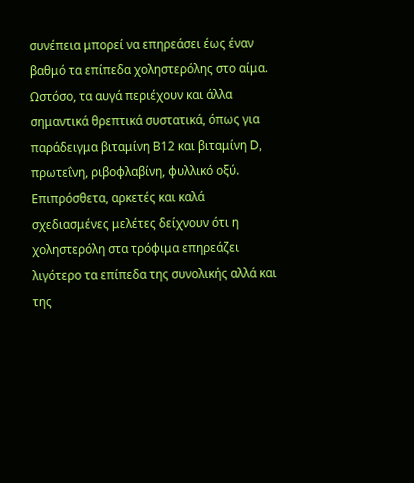συνέπεια μπορεί να επηρεάσει έως έναν βαθμό τα επίπεδα χοληστερόλης στο αίμα. Ωστόσο, τα αυγά περιέχουν και άλλα σημαντικά θρεπτικά συστατικά, όπως για παράδειγμα βιταμίνη Β12 και βιταμίνη D, πρωτεΐνη, ριβοφλαβίνη, φυλλικό οξύ. Επιπρόσθετα, αρκετές και καλά σχεδιασμένες μελέτες δείχνουν ότι η χοληστερόλη στα τρόφιμα επηρεάζει λιγότερο τα επίπεδα της συνολικής αλλά και της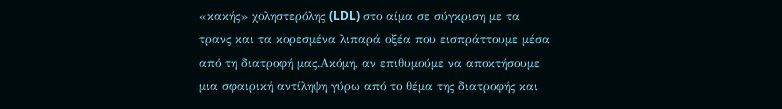«κακής» χοληστερόλης (LDL) στο αίμα σε σύγκριση με τα τρανς και τα κορεσμένα λιπαρά οξέα που εισπράττουμε μέσα από τη διατροφή μας.Ακόμη, αν επιθυμούμε να αποκτήσουμε μια σφαιρική αντίληψη γύρω από το θέμα της διατροφής και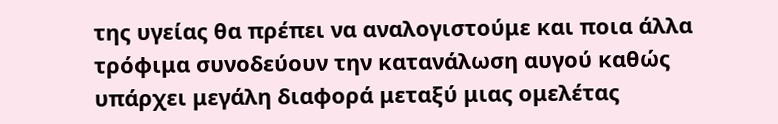της υγείας θα πρέπει να αναλογιστούμε και ποια άλλα τρόφιμα συνοδεύουν την κατανάλωση αυγού καθώς υπάρχει μεγάλη διαφορά μεταξύ μιας ομελέτας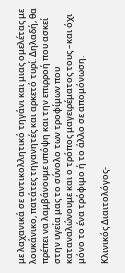με λαχανικά σε αντικολλητικό τηγάνι και μιας ομελέτας με λουκάνικο, πατάτες τηγανητές και αρκετό τυρί. Δηλαδή, θα πρέπει να λαμβάνουμε υπόψη και την επιρροή που ασκεί στην υγεία μας το σύνολο των τροφίμων που καταναλώνουμε και ο τρόπος μαγειρέματος τους –και όχι μόνο το ένα τρόφιμο ή το άλλο σε απομόνωση.

Κλινικός Διαιτολόγος-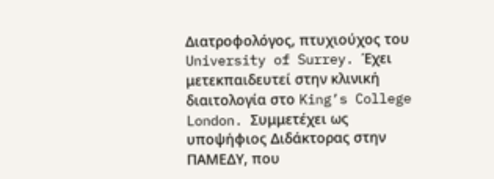Διατροφολόγος, πτυχιούχος του University of Surrey. Έχει μετεκπαιδευτεί στην κλινική διαιτολογία στο King’s College London. Συμμετέχει ως υποψήφιος Διδάκτορας στην ΠΑΜΕΔΥ, που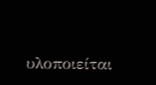υλοποιείται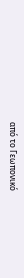από το Γεωπονικό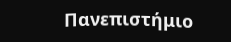Πανεπιστήμιο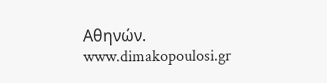Αθηνών. www.dimakopoulosi.gr